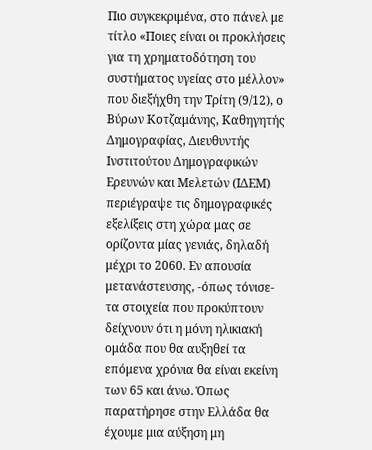Πιο συγκεκριμένα, στο πάνελ με τίτλο «Ποιες είναι οι προκλήσεις για τη χρηματοδότηση του συστήματος υγείας στο μέλλον» που διεξήχθη την Τρίτη (9/12), ο Βύρων Κοτζαμάνης, Καθηγητής Δημογραφίας, Διευθυντής Ινστιτούτου Δημογραφικών Ερευνών και Μελετών (ΙΔΕΜ) περιέγραψε τις δημογραφικές εξελίξεις στη χώρα μας σε ορίζοντα μίας γενιάς, δηλαδή μέχρι το 2060. Εν απουσία μετανάστευσης, -όπως τόνισε- τα στοιχεία που προκύπτουν δείχνουν ότι η μόνη ηλικιακή ομάδα που θα αυξηθεί τα επόμενα χρόνια θα είναι εκείνη των 65 και άνω. Όπως παρατήρησε στην Ελλάδα θα έχουμε μια αύξηση μη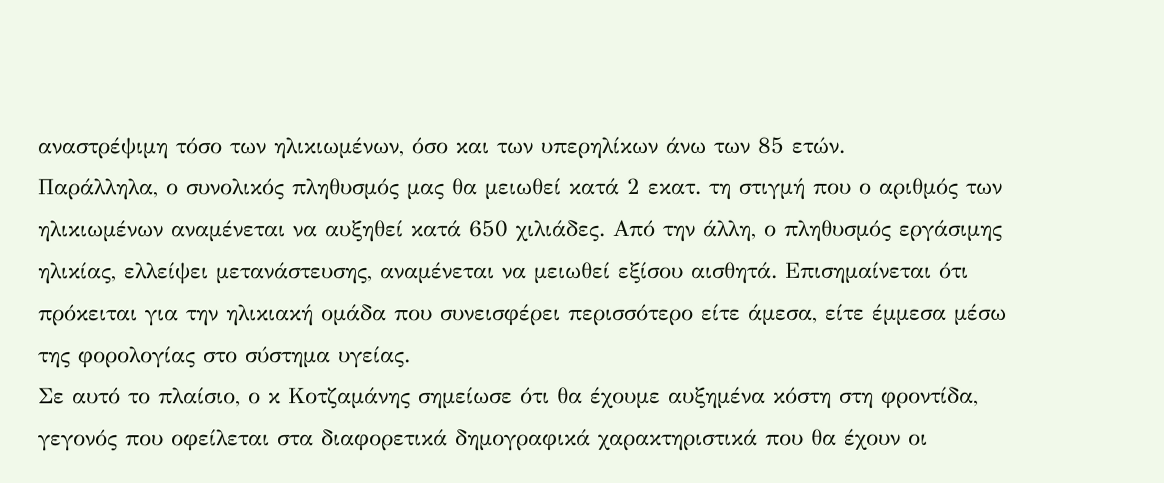αναστρέψιμη τόσο των ηλικιωμένων, όσο και των υπερηλίκων άνω των 85 ετών.
Παράλληλα, ο συνολικός πληθυσμός μας θα μειωθεί κατά 2 εκατ. τη στιγμή που ο αριθμός των ηλικιωμένων αναμένεται να αυξηθεί κατά 650 χιλιάδες. Από την άλλη, ο πληθυσμός εργάσιμης ηλικίας, ελλείψει μετανάστευσης, αναμένεται να μειωθεί εξίσου αισθητά. Επισημαίνεται ότι πρόκειται για την ηλικιακή ομάδα που συνεισφέρει περισσότερο είτε άμεσα, είτε έμμεσα μέσω της φορολογίας στο σύστημα υγείας.
Σε αυτό το πλαίσιο, ο κ Κοτζαμάνης σημείωσε ότι θα έχουμε αυξημένα κόστη στη φροντίδα, γεγονός που οφείλεται στα διαφορετικά δημογραφικά χαρακτηριστικά που θα έχουν οι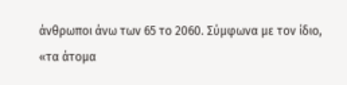άνθρωποι άνω των 65 το 2060. Σύμφωνα με τον ίδιο, «τα άτομα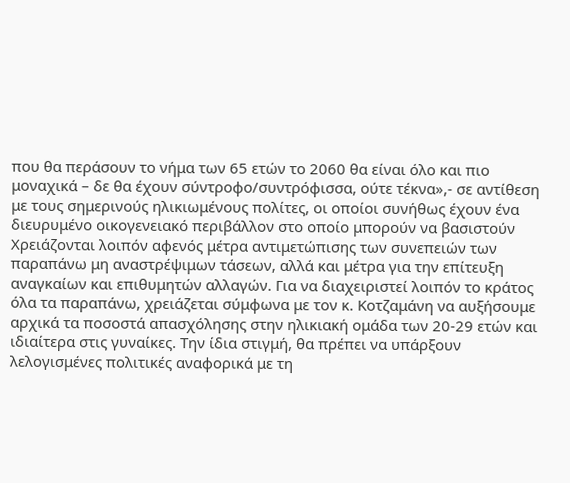που θα περάσουν το νήμα των 65 ετών το 2060 θα είναι όλο και πιο μοναχικά – δε θα έχουν σύντροφο/συντρόφισσα, ούτε τέκνα»,- σε αντίθεση με τους σημερινούς ηλικιωμένους πολίτες, οι οποίοι συνήθως έχουν ένα διευρυμένο οικογενειακό περιβάλλον στο οποίο μπορούν να βασιστούν
Χρειάζονται λοιπόν αφενός μέτρα αντιμετώπισης των συνεπειών των παραπάνω μη αναστρέψιμων τάσεων, αλλά και μέτρα για την επίτευξη αναγκαίων και επιθυμητών αλλαγών. Για να διαχειριστεί λοιπόν το κράτος όλα τα παραπάνω, χρειάζεται σύμφωνα με τον κ. Κοτζαμάνη να αυξήσουμε αρχικά τα ποσοστά απασχόλησης στην ηλικιακή ομάδα των 20-29 ετών και ιδιαίτερα στις γυναίκες. Την ίδια στιγμή, θα πρέπει να υπάρξουν λελογισμένες πολιτικές αναφορικά με τη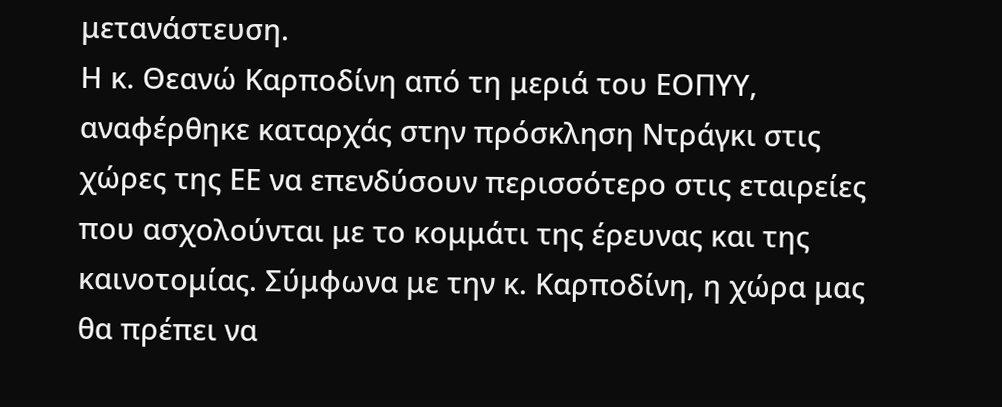μετανάστευση.
Η κ. Θεανώ Καρποδίνη από τη μεριά του ΕΟΠΥΥ, αναφέρθηκε καταρχάς στην πρόσκληση Ντράγκι στις χώρες της ΕΕ να επενδύσουν περισσότερο στις εταιρείες που ασχολούνται με το κομμάτι της έρευνας και της καινοτομίας. Σύμφωνα με την κ. Καρποδίνη, η χώρα μας θα πρέπει να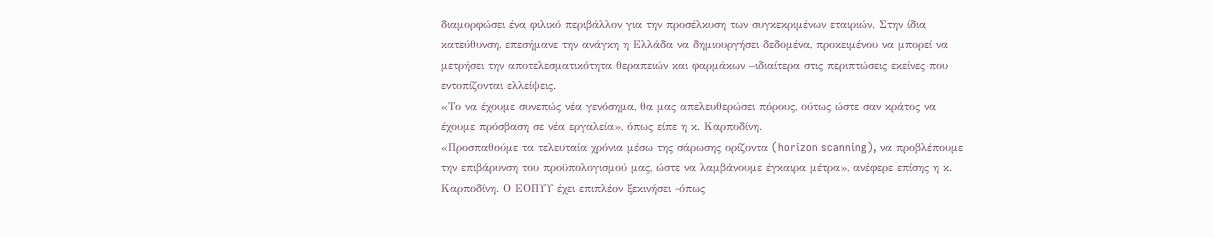διαμορφώσει ένα φιλικό περιβάλλον για την προσέλκυση των συγκεκριμένων εταιριών. Στην ίδια κατεύθυνση, επεσήμανε την ανάγκη η Ελλάδα να δημιουργήσει δεδομένα, προκειμένου να μπορεί να μετρήσει την αποτελεσματικότητα θεραπειών και φαρμάκων –ιδιαίτερα στις περιπτώσεις εκείνες που εντοπίζονται ελλείψεις.
«Το να έχουμε συνεπώς νέα γενόσημα, θα μας απελευθερώσει πόρους, ούτως ώστε σαν κράτος να έχουμε πρόσβαση σε νέα εργαλεία», όπως είπε η κ. Καρποδίνη.
«Προσπαθούμε τα τελευταία χρόνια μέσω της σάρωσης ορίζοντα (horizon scanning), να προβλέπουμε την επιβάρυνση του προϋπολογισμού μας, ώστε να λαμβάνουμε έγκαιρα μέτρα», ανέφερε επίσης η κ. Καρποδίνη. Ο ΕΟΠΥΥ έχει επιπλέον ξεκινήσει -όπως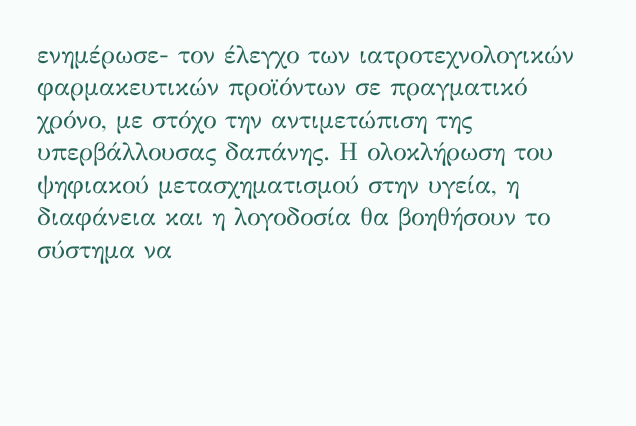ενημέρωσε- τον έλεγχο των ιατροτεχνολογικών φαρμακευτικών προϊόντων σε πραγματικό χρόνο, με στόχο την αντιμετώπιση της υπερβάλλουσας δαπάνης. Η ολοκλήρωση του ψηφιακού μετασχηματισμού στην υγεία, η διαφάνεια και η λογοδοσία θα βοηθήσουν το σύστημα να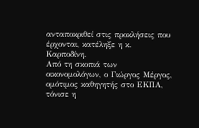ανταποκριθεί στις προκλήσεις που έρχονται, κατέληξε η κ. Καρποδίνη.
Από τη σκοπιά των οικονομολόγων, ο Γιώργος Μέργος, ομότιμος καθηγητής στο ΕΚΠΑ, τόνισε η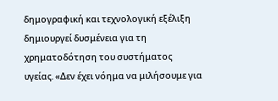δημογραφική και τεχνολογική εξέλιξη δημιουργεί δυσμένεια για τη χρηματοδότηση του συστήματος υγείας. «Δεν έχει νόημα να μιλήσουμε για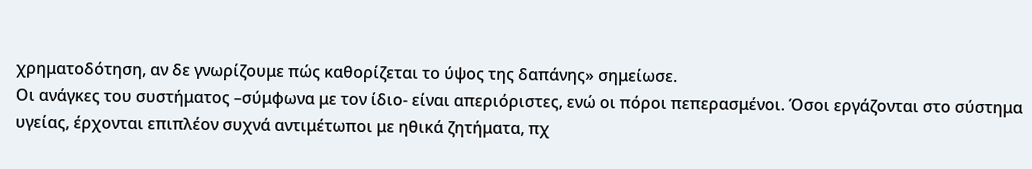χρηματοδότηση, αν δε γνωρίζουμε πώς καθορίζεται το ύψος της δαπάνης» σημείωσε.
Οι ανάγκες του συστήματος –σύμφωνα με τον ίδιο- είναι απεριόριστες, ενώ οι πόροι πεπερασμένοι. Όσοι εργάζονται στο σύστημα υγείας, έρχονται επιπλέον συχνά αντιμέτωποι με ηθικά ζητήματα, πχ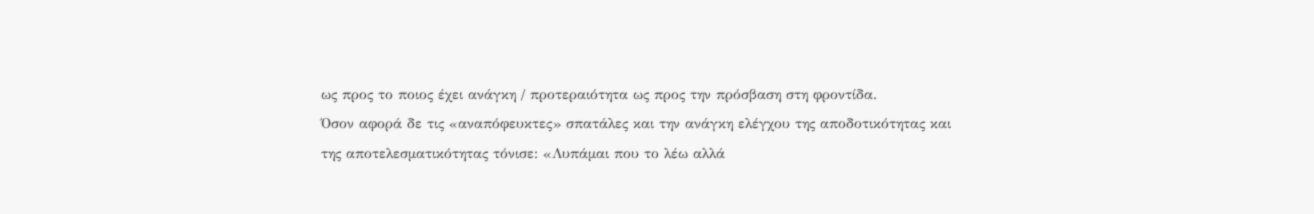ως προς το ποιος έχει ανάγκη / προτεραιότητα ως προς την πρόσβαση στη φροντίδα.
Όσον αφορά δε τις «αναπόφευκτες» σπατάλες και την ανάγκη ελέγχου της αποδοτικότητας και της αποτελεσματικότητας τόνισε: «Λυπάμαι που το λέω αλλά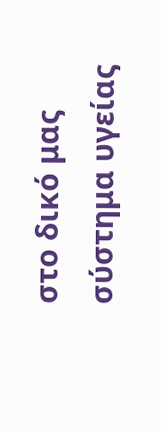στο δικό μας σύστημα υγείας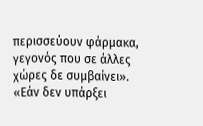περισσεύουν φάρμακα, γεγονός που σε άλλες χώρες δε συμβαίνει». «Εάν δεν υπάρξει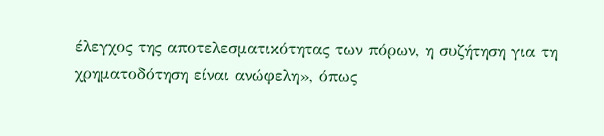έλεγχος της αποτελεσματικότητας των πόρων, η συζήτηση για τη χρηματοδότηση είναι ανώφελη», όπως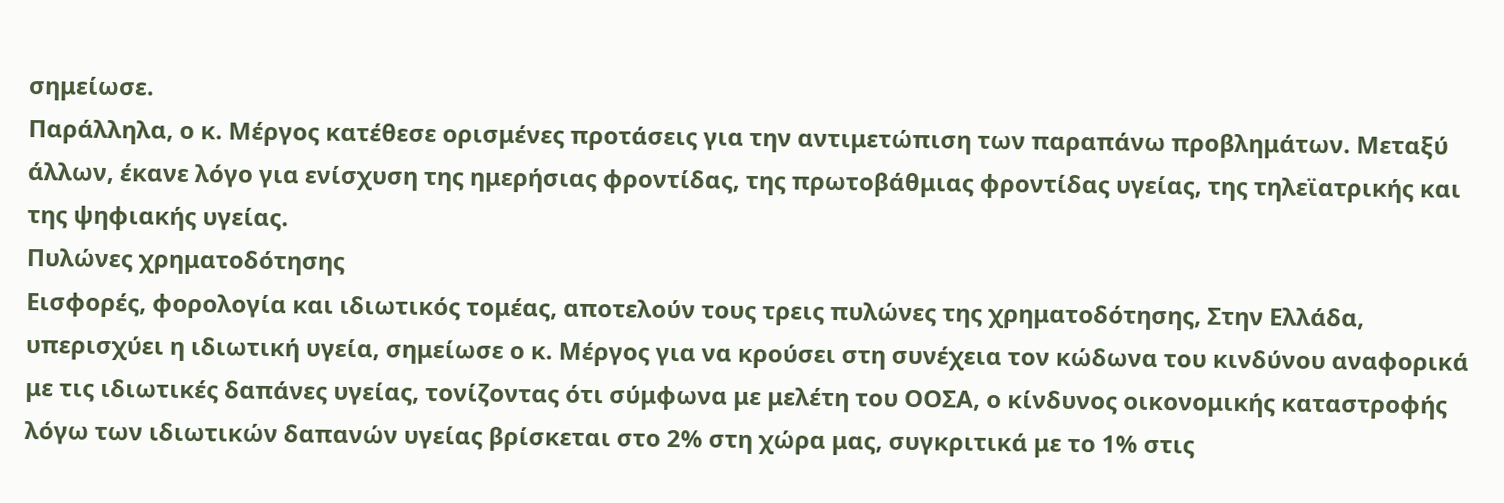σημείωσε.
Παράλληλα, ο κ. Μέργος κατέθεσε ορισμένες προτάσεις για την αντιμετώπιση των παραπάνω προβλημάτων. Μεταξύ άλλων, έκανε λόγο για ενίσχυση της ημερήσιας φροντίδας, της πρωτοβάθμιας φροντίδας υγείας, της τηλεϊατρικής και της ψηφιακής υγείας.
Πυλώνες χρηματοδότησης
Εισφορές, φορολογία και ιδιωτικός τομέας, αποτελούν τους τρεις πυλώνες της χρηματοδότησης, Στην Ελλάδα, υπερισχύει η ιδιωτική υγεία, σημείωσε ο κ. Μέργος για να κρούσει στη συνέχεια τον κώδωνα του κινδύνου αναφορικά με τις ιδιωτικές δαπάνες υγείας, τονίζοντας ότι σύμφωνα με μελέτη του ΟΟΣΑ, ο κίνδυνος οικονομικής καταστροφής λόγω των ιδιωτικών δαπανών υγείας βρίσκεται στο 2% στη χώρα μας, συγκριτικά με το 1% στις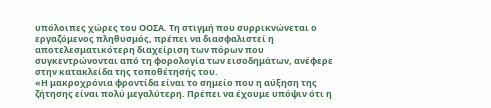υπόλοιπες χώρες του ΟΟΣΑ. Τη στιγμή που συρρικνώνεται ο εργαζόμενος πληθυσμός, πρέπει να διασφαλιστεί η αποτελεσματικότερη διαχείριση των πόρων που συγκεντρώνονται από τη φορολογία των εισοδημάτων, ανέφερε στην κατακλείδα της τοποθέτησής του.
«Η μακροχρόνια φροντίδα είναι το σημείο που η αύξηση της ζήτησης είναι πολύ μεγαλύτερη. Πρέπει να έχουμε υπόψιν ότι η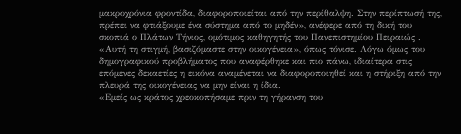μακροχρόνια φροντίδα, διαφοροποιείται από την περίθαλψη. Στην περίπτωσή της, πρέπει να φτιάξουμε ένα σύστημα από το μηδέν», ανέφερε από τη δική του σκοπιά ο Πλάτων Τήνιος, ομότιμος καθηγητής του Πανεπιστημίου Πειραιώς .
«Αυτή τη στιγμή, βασιζόμαστε στην οικογένεια», όπως τόνισε. Λόγω όμως του δημογραφικού προβλήματος που αναφέρθηκε και πιο πάνω, ιδιαίτερα στις επόμενες δεκαετίες η εικόνα αναμένεται να διαφοροποιηθεί και η στήριξη από την πλευρά της οικογένειας να μην είναι η ίδια.
«Εμείς ως κράτος χρεοκοπήσαμε πριν τη γήρανση του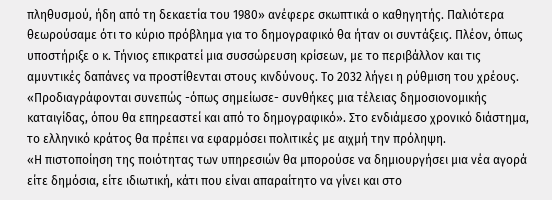πληθυσμού, ήδη από τη δεκαετία του 1980» ανέφερε σκωπτικά ο καθηγητής. Παλιότερα θεωρούσαμε ότι το κύριο πρόβλημα για το δημογραφικό θα ήταν οι συντάξεις. Πλέον, όπως υποστήριξε ο κ. Τήνιος επικρατεί μια συσσώρευση κρίσεων, με το περιβάλλον και τις αμυντικές δαπάνες να προστίθενται στους κινδύνους. Το 2032 λήγει η ρύθμιση του χρέους. «Προδιαγράφονται συνεπώς -όπως σημείωσε- συνθήκες μια τέλειας δημοσιονομικής καταιγίδας, όπου θα επηρεαστεί και από το δημογραφικό». Στο ενδιάμεσο χρονικό διάστημα, το ελληνικό κράτος θα πρέπει να εφαρμόσει πολιτικές με αιχμή την πρόληψη.
«Η πιστοποίηση της ποιότητας των υπηρεσιών θα μπορούσε να δημιουργήσει μια νέα αγορά είτε δημόσια, είτε ιδιωτική, κάτι που είναι απαραίτητο να γίνει και στο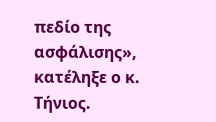πεδίο της ασφάλισης», κατέληξε ο κ. Τήνιος.